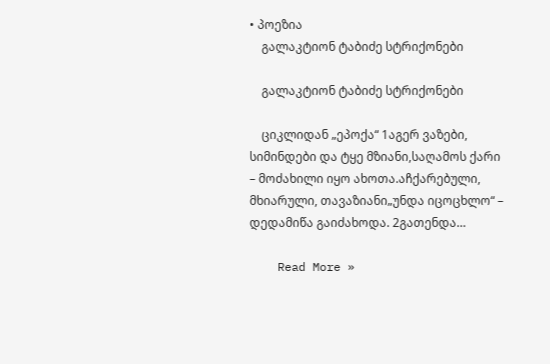• პოეზია
    გალაკტიონ ტაბიძე სტრიქონები

    გალაკტიონ ტაბიძე სტრიქონები

    ციკლიდან „ეპოქა“ 1აგერ ვაზები, სიმინდები და ტყე მზიანი,საღამოს ქარი – მოძახილი იყო ახოთა.აჩქარებული, მხიარული, თავაზიანი„უნდა იცოცხლო“ – დედამიწა გაიძახოდა. 2გათენდა…

    Read More »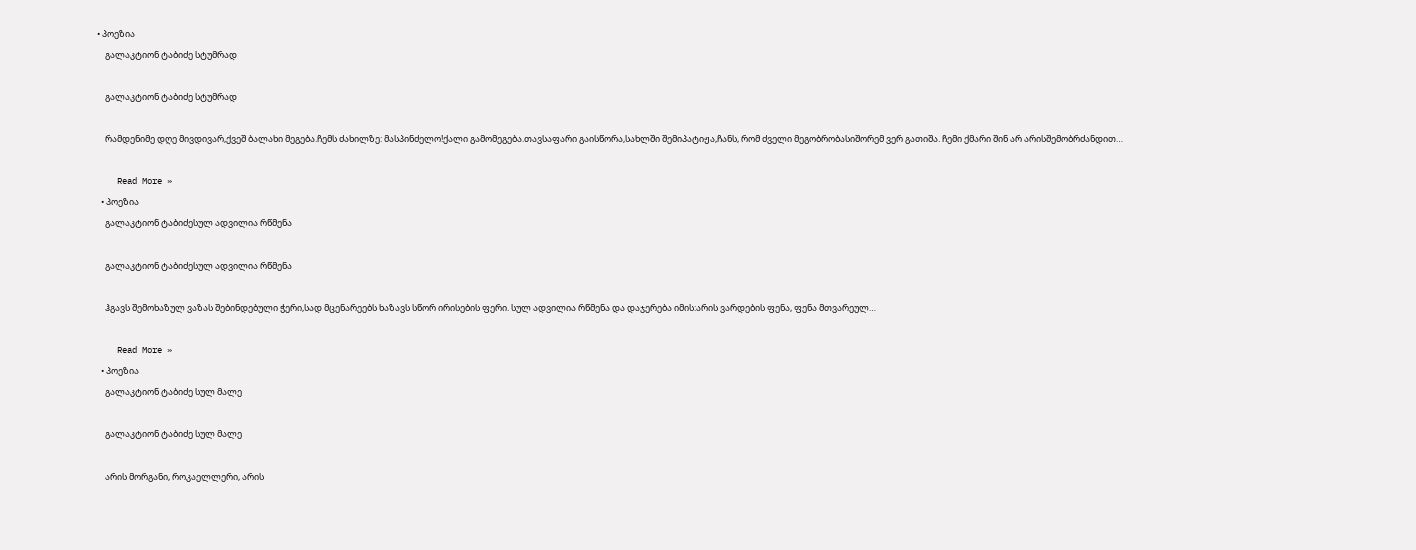• პოეზია
    გალაკტიონ ტაბიძე სტუმრად

    გალაკტიონ ტაბიძე სტუმრად

    რამდენიმე დღე მივდივარ,ქვეშ ბალახი მეგება.ჩემს ძახილზე: მასპინძელო!ქალი გამომეგება.თავსაფარი გაისწორა,სახლში შემიპატიჟა,ჩანს, რომ ძველი მეგობრობასიშორემ ვერ გათიშა. ჩემი ქმარი შინ არ არისშემობრძანდით…

    Read More »
  • პოეზია
    გალაკტიონ ტაბიძესულ ადვილია რწმენა

    გალაკტიონ ტაბიძესულ ადვილია რწმენა

    ჰგავს შემოხაზულ ვაზას შებინდებული ჭერი,სად მცენარეებს ხაზავს სწორ ირისების ფერი. სულ ადვილია რწმენა და დაჯერება იმის:არის ვარდების ფენა, ფენა მთვარეულ…

    Read More »
  • პოეზია
    გალაკტიონ ტაბიძე სულ მალე

    გალაკტიონ ტაბიძე სულ მალე

    არის მორგანი, როკაელლერი, არის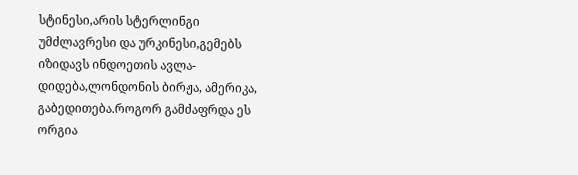სტინესი,არის სტერლინგი უმძლავრესი და ურკინესი,გემებს იზიდავს ინდოეთის ავლა-დიდება,ლონდონის ბირჟა, ამერიკა, გაბედითება.როგორ გამძაფრდა ეს ორგია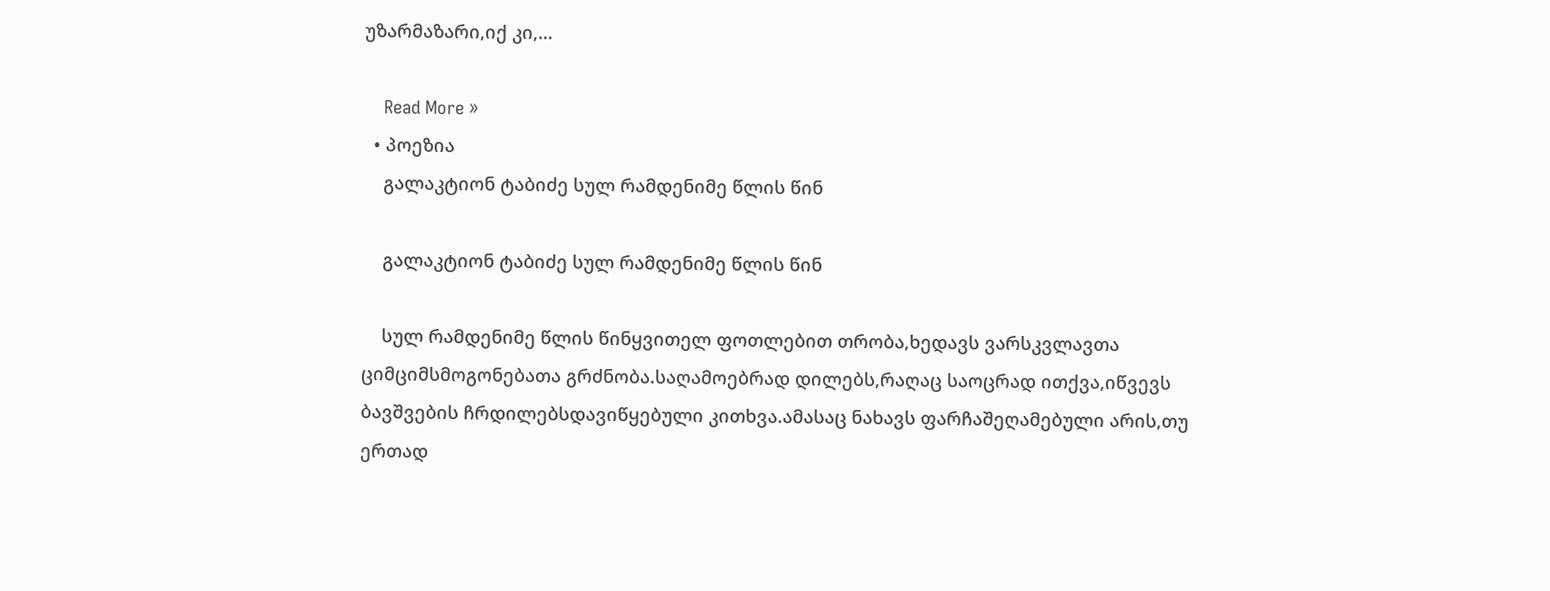უზარმაზარი,იქ კი,…

    Read More »
  • პოეზია
    გალაკტიონ ტაბიძე სულ რამდენიმე წლის წინ

    გალაკტიონ ტაბიძე სულ რამდენიმე წლის წინ

    სულ რამდენიმე წლის წინყვითელ ფოთლებით თრობა,ხედავს ვარსკვლავთა ციმციმსმოგონებათა გრძნობა.საღამოებრად დილებს,რაღაც საოცრად ითქვა,იწვევს ბავშვების ჩრდილებსდავიწყებული კითხვა.ამასაც ნახავს ფარჩაშეღამებული არის,თუ ერთად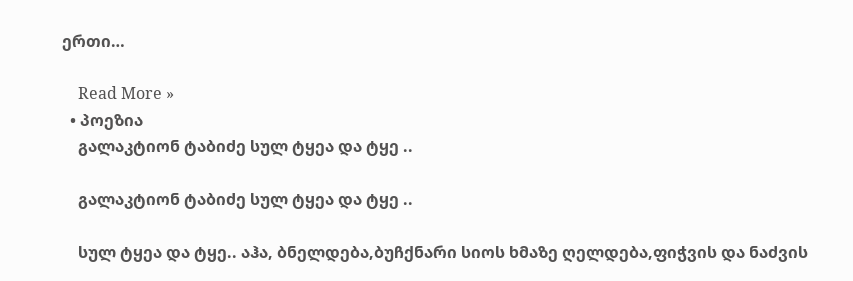ერთი…

    Read More »
  • პოეზია
    გალაკტიონ ტაბიძე სულ ტყეა და ტყე ..

    გალაკტიონ ტაბიძე სულ ტყეა და ტყე ..

    სულ ტყეა და ტყე.. აჰა, ბნელდება,ბუჩქნარი სიოს ხმაზე ღელდება,ფიჭვის და ნაძვის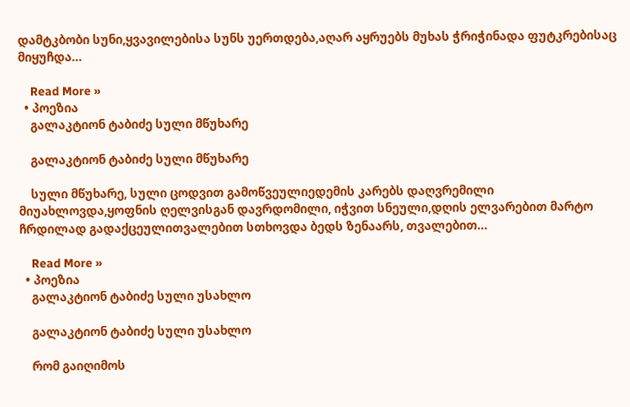დამტკბობი სუნი,ყვავილებისა სუნს უერთდება,აღარ აყრუებს მუხას ჭრიჭინადა ფუტკრებისაც მიყუჩდა…

    Read More »
  • პოეზია
    გალაკტიონ ტაბიძე სული მწუხარე

    გალაკტიონ ტაბიძე სული მწუხარე

    სული მწუხარე, სული ცოდვით გამოწვეულიედემის კარებს დაღვრემილი მიუახლოვდა,ყოფნის ღელვისგან დავრდომილი, იჭვით სნეული,დღის ელვარებით მარტო ჩრდილად გადაქცეულითვალებით სთხოვდა ბედს ზენაარს, თვალებით…

    Read More »
  • პოეზია
    გალაკტიონ ტაბიძე სული უსახლო

    გალაკტიონ ტაბიძე სული უსახლო

    რომ გაიღიმოს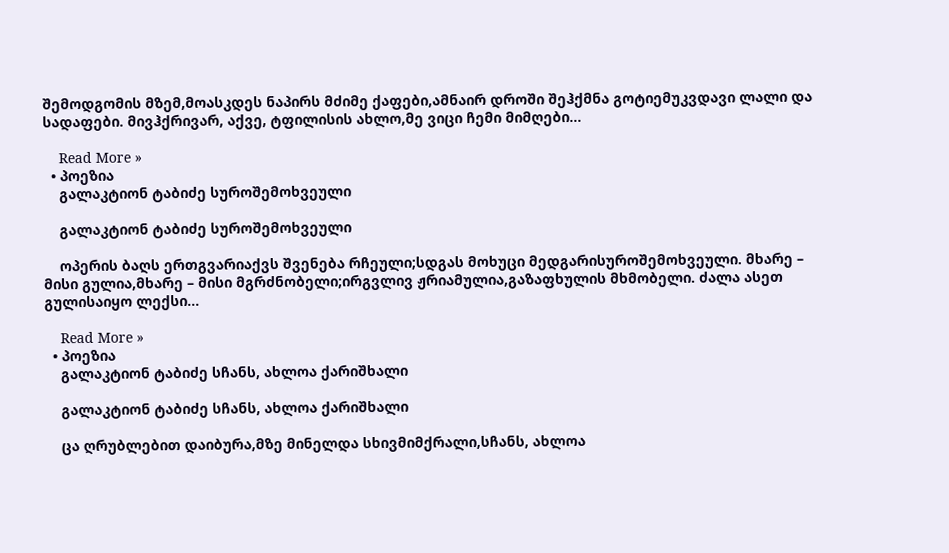შემოდგომის მზემ,მოასკდეს ნაპირს მძიმე ქაფები,ამნაირ დროში შეჰქმნა გოტიემუკვდავი ლალი და სადაფები. მივჰქრივარ, აქვე, ტფილისის ახლო,მე ვიცი ჩემი მიმღები…

    Read More »
  • პოეზია
    გალაკტიონ ტაბიძე სუროშემოხვეული

    გალაკტიონ ტაბიძე სუროშემოხვეული

    ოპერის ბაღს ერთგვარიაქვს შვენება რჩეული;სდგას მოხუცი მედგარისუროშემოხვეული. მხარე – მისი გულია,მხარე – მისი მგრძნობელი;ირგვლივ ჟრიამულია,გაზაფხულის მხმობელი. ძალა ასეთ გულისაიყო ლექსი…

    Read More »
  • პოეზია
    გალაკტიონ ტაბიძე სჩანს, ახლოა ქარიშხალი

    გალაკტიონ ტაბიძე სჩანს, ახლოა ქარიშხალი

    ცა ღრუბლებით დაიბურა,მზე მინელდა სხივმიმქრალი,სჩანს, ახლოა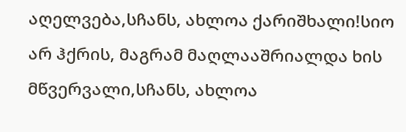აღელვება,სჩანს, ახლოა ქარიშხალი!სიო არ ჰქრის, მაგრამ მაღლააშრიალდა ხის მწვერვალი,სჩანს, ახლოა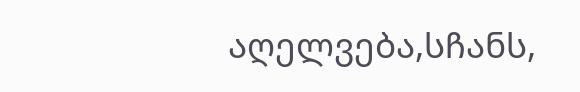აღელვება,სჩანს,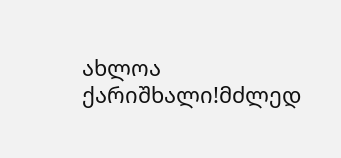ახლოა ქარიშხალი!მძლედ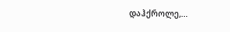დაჰქროლე,…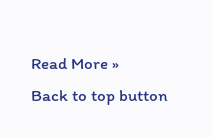Read More »
Back to top button